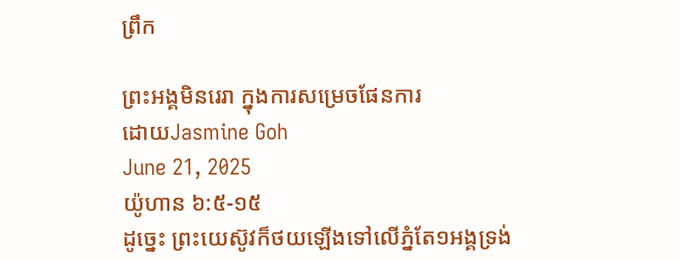ព្រឹក

ព្រះអង្គមិនរេរា ក្នុងការសម្រេចផែនការ
ដោយJasmine Goh
June 21, 2025
យ៉ូហាន ៦:៥-១៥
ដូច្នេះ ព្រះយេស៊ូវក៏ថយឡើងទៅលើភ្នំតែ១អង្គទ្រង់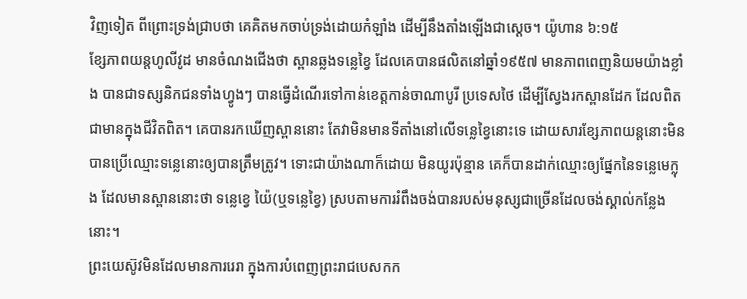វិញទៀត ពីព្រោះទ្រង់ជ្រាបថា គេគិតមកចាប់ទ្រង់ដោយកំឡាំង ដើម្បីនឹងតាំងឡើងជាស្ដេច។ យ៉ូហាន ៦:១៥
ខ្សែភាពយន្តហូលីវូដ មានចំណងជើងថា ស្ពានឆ្លងទន្លេខ្វៃ ដែលគេបានផលិតនៅឆ្នាំ១៩៥៧ មានភាពពេញនិយមយ៉ាងខ្លាំង បានជាទស្សនិកជនទាំងហ្វូងៗ បានធ្វើដំណើរទៅកាន់ខេត្តកាន់ចាណាបូរី ប្រទេសថៃ ដើម្បីស្វែងរកស្ពានដែក ដែលពិតជាមានក្នុងជីវិតពិត។ គេបានរកឃើញស្ពាននោះ តែវាមិនមានទីតាំងនៅលើទន្លេខ្វៃនោះទេ ដោយសារខ្សែភាពយន្តនោះមិនបានប្រើឈ្មោះទន្លេនោះឲ្យបានត្រឹមត្រូវ។ ទោះជាយ៉ាងណាក៏ដោយ មិនយូរប៉ុន្មាន គេក៏បានដាក់ឈ្មោះឲ្យផ្នែកនៃទន្លេមេក្លុង ដែលមានស្ពាននោះថា ទន្លេខ្វេ យ៉ៃ(ឬទន្លេខ្វៃ) ស្របតាមការរំពឹងចង់បានរបស់មនុស្សជាច្រើនដែលចង់ស្គាល់កន្លែងនោះ។
ព្រះយេស៊ូវមិនដែលមានការរេរា ក្នុងការបំពេញព្រះរាជបេសកក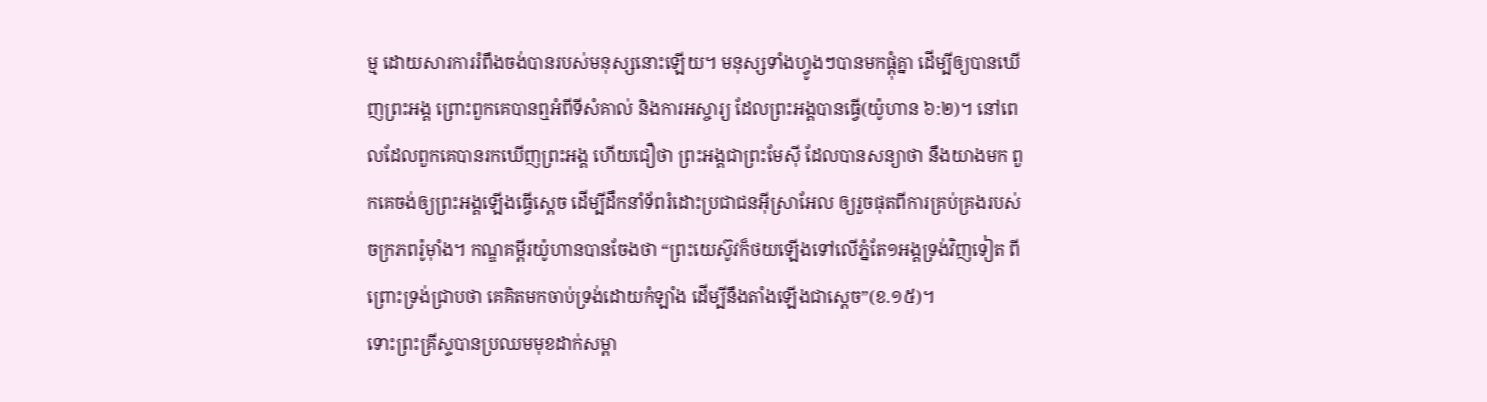ម្ម ដោយសារការរំពឹងចង់បានរបស់មនុស្សនោះឡើយ។ មនុស្សទាំងហ្វូងៗបានមកផ្តុំគ្នា ដើម្បីឲ្យបានឃើញព្រះអង្គ ព្រោះពួកគេបានឮអំពីទីសំគាល់ និងការអស្ចារ្យ ដែលព្រះអង្គបានធ្វើ(យ៉ូហាន ៦:២)។ នៅពេលដែលពួកគេបានរកឃើញព្រះអង្គ ហើយជឿថា ព្រះអង្គជាព្រះមែស៊ី ដែលបានសន្យាថា នឹងយាងមក ពួកគេចង់ឲ្យព្រះអង្គឡើងធ្វើស្តេច ដើម្បីដឹកនាំទ័ពរំដោះប្រជាជនអ៊ីស្រាអែល ឲ្យរួចផុតពីការគ្រប់គ្រងរបស់ចក្រភពរ៉ូម៉ាំង។ កណ្ឌគម្ពីរយ៉ូហានបានចែងថា “ព្រះយេស៊ូវក៏ថយឡើងទៅលើភ្នំតែ១អង្គទ្រង់វិញទៀត ពីព្រោះទ្រង់ជ្រាបថា គេគិតមកចាប់ទ្រង់ដោយកំឡាំង ដើម្បីនឹងតាំងឡើងជាស្ដេច”(ខ.១៥)។
ទោះព្រះគ្រីស្ទបានប្រឈមមុខដាក់សម្ពា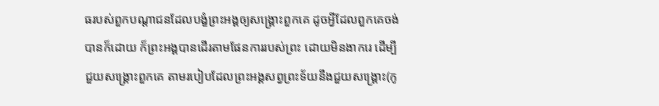ធរបស់ពួកបណ្តាជនដែលបង្ខំព្រះអង្គឲ្យសង្គ្រោះពួកគេ ដូចអ្វីដែលពួកគេចង់បានក៏ដោយ ក៏ព្រះអង្គបានដើរតាមផែនការរបស់ព្រះ ដោយមិនងាករេ ដើម្បីជួយសង្គ្រោះពួកគេ តាមរបៀបដែលព្រះអង្គសព្វព្រះទ័យនឹងជួយសង្រ្គោះ(កូ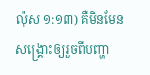ល៉ុស ១:១៣) គឺមិនមែនសង្រ្គោះឲ្យរួចពីបញ្ហា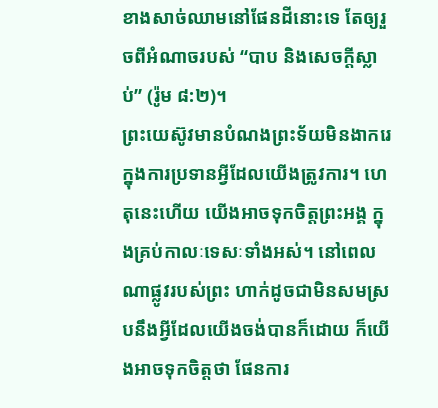ខាងសាច់ឈាមនៅផែនដីនោះទេ តែឲ្យរួចពីអំណាចរបស់ “បាប និងសេចក្តីស្លាប់” (រ៉ូម ៨:២)។
ព្រះយេស៊ូវមានបំណងព្រះទ័យមិនងាករេ ក្នុងការប្រទានអ្វីដែលយើងត្រូវការ។ ហេតុនេះហើយ យើងអាចទុកចិត្តព្រះអង្គ ក្នុងគ្រប់កាលៈទេសៈទាំងអស់។ នៅពេលណាផ្លូវរបស់ព្រះ ហាក់ដូចជាមិនសមស្របនឹងអ្វីដែលយើងចង់បានក៏ដោយ ក៏យើងអាចទុកចិត្តថា ផែនការ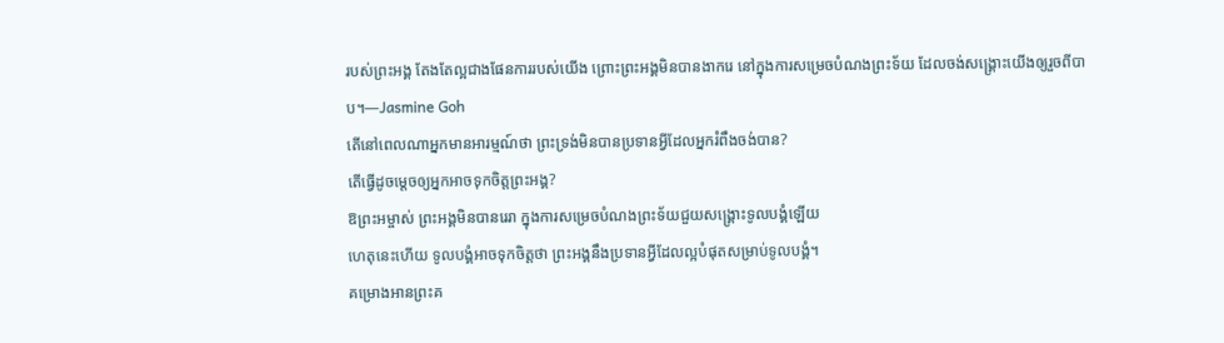របស់ព្រះអង្គ តែងតែល្អជាងផែនការរបស់យើង ព្រោះព្រះអង្គមិនបានងាករេ នៅក្នុងការសម្រេចបំណងព្រះទ័យ ដែលចង់សង្គ្រោះយើងឲ្យរួចពីបាប។—Jasmine Goh
តើនៅពេលណាអ្នកមានអារម្មណ៍ថា ព្រះទ្រង់មិនបានប្រទានអ្វីដែលអ្នករំពឹងចង់បាន?
តើធ្វើដូចម្តេចឲ្យអ្នកអាចទុកចិត្តព្រះអង្គ?
ឱព្រះអម្ចាស់ ព្រះអង្គមិនបានរេរា ក្នុងការសម្រេចបំណងព្រះទ័យជួយសង្គ្រោះទូលបង្គំឡើយ
ហេតុនេះហើយ ទូលបង្គំអាចទុកចិត្តថា ព្រះអង្គនឹងប្រទានអ្វីដែលល្អបំផុតសម្រាប់ទូលបង្គំ។
គម្រោងអានព្រះគ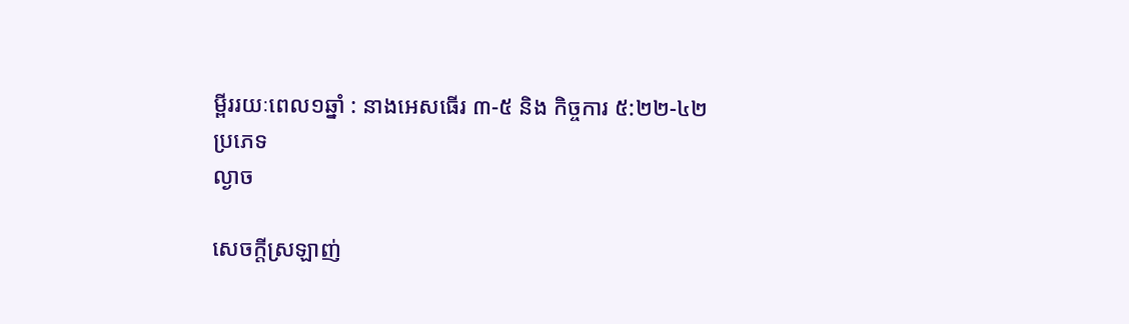ម្ពីររយៈពេល១ឆ្នាំ : នាងអេសធើរ ៣-៥ និង កិច្ចការ ៥:២២-៤២
ប្រភេទ
ល្ងាច

សេចក្តីស្រឡាញ់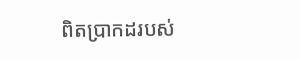ពិតប្រាកដរបស់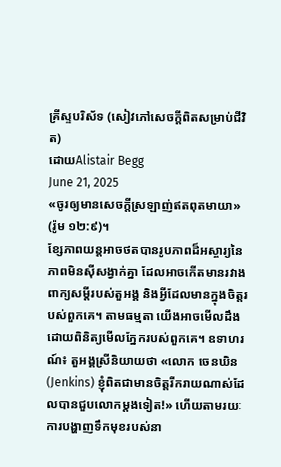គ្រីស្ទបរិស័ទ (សៀវភៅសេចក្ដីពិតសម្រាប់ជីវិត)
ដោយAlistair Begg
June 21, 2025
«ចូរឲ្យមានសេចក្តីស្រឡាញ់ឥតពុតមាយា» (រ៉ូម ១២:៩)។
ខ្សែភាពយន្តអាចថតបានរូបភាពដ៏អស្ចារ្យនៃភាពមិនស៊ីសង្វាក់គ្នា ដែលអាចកើតមានរវាងពាក្យសម្ដីរបស់តួអង្គ និងអ្វីដែលមានក្នុងចិត្តរបស់ពួកគេ។ តាមធម្មតា យើងអាចមើលដឹងដោយពិនិត្យមើលភ្នែករបស់ពួកគេ។ ឧទាហរណ៍៖ តួអង្គស្រីនិយាយថា «លោក ចេនឃិន (Jenkins) ខ្ញុំពិតជាមានចិត្តរីករាយណាស់ដែលបានជួបលោកម្តងទៀត!» ហើយតាមរយៈការបង្ហាញទឹកមុខរបស់នា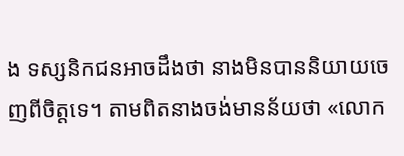ង ទស្សនិកជនអាចដឹងថា នាងមិនបាននិយាយចេញពីចិត្តទេ។ តាមពិតនាងចង់មានន័យថា «លោក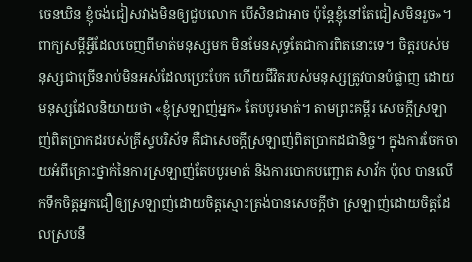ចេនឃិន ខ្ញុំចង់ជៀសវាងមិនឲ្យជួបលោក បើសិនជាអាច ប៉ុន្តែខ្ញុំនៅតែជៀសមិនរួច»។
ពាក្យសម្ដីអ្វីដែលចេញពីមាត់មនុស្សមក មិនមែនសុទ្ធតែជាការពិតនោះទេ។ ចិត្តរបស់មនុស្សជាច្រើនរាប់មិនអស់ដែលប្រេះបែក ហើយជីវិតរបស់មនុស្សត្រូវបានបំផ្លាញ ដោយមនុស្សដែលនិយាយថា «ខ្ញុំស្រឡាញ់អ្នក» តែបបូរមាត់។ តាមព្រះគម្ពីរ សេចក្តីស្រឡាញ់ពិតប្រាកដរបស់គ្រីស្ទបរិស័ទ គឺជាសេចក្តីស្រឡាញ់ពិតប្រាកដជានិច្ច។ ក្នុងការចែកចាយអំពីគ្រោះថ្នាក់នៃការស្រឡាញ់តែបបូរមាត់ និងការបោកបញ្ឆោត សាវ័ក ប៉ុល បានលើកទឹកចិត្តអ្នកជឿឲ្យស្រឡាញ់ដោយចិត្តស្មោះត្រង់បានសេចក្តីថា ស្រឡាញ់ដោយចិត្តដែលស្របនឹ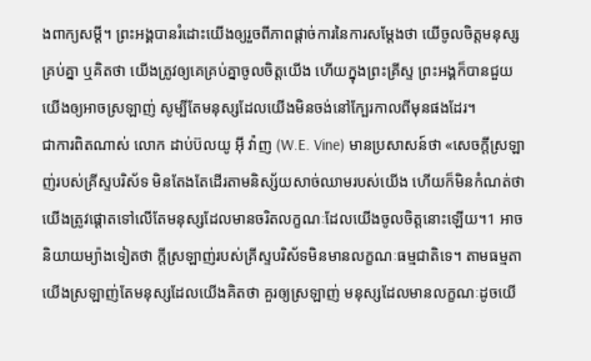ងពាក្យសម្ដី។ ព្រះអង្គបានរំដោះយើងឲ្យរួចពីភាពផ្តាច់ការនៃការសម្ដែងថា យើចូលចិត្តមនុស្សគ្រប់គ្នា ឬគិតថា យើងត្រូវឲ្យគេគ្រប់គ្នាចូលចិត្តយើង ហើយក្នុងព្រះគ្រីស្ទ ព្រះអង្គក៏បានជួយយើងឲ្យអាចស្រឡាញ់ សូម្បីតែមនុស្សដែលយើងមិនចង់នៅក្បែរកាលពីមុនផងដែរ។
ជាការពិតណាស់ លោក ដាប់ប៊លយូ អ៊ី វ៉ាញ (W.E. Vine) មានប្រសាសន៍ថា «សេចក្តីស្រឡាញ់របស់គ្រីស្ទបរិស័ទ មិនតែងតែដើរតាមនិស្ស័យសាច់ឈាមរបស់យើង ហើយក៏មិនកំណត់ថា យើងត្រូវផ្ដោតទៅលើតែមនុស្សដែលមានចរិតលក្ខណៈដែលយើងចូលចិត្តនោះឡើយ។1 អាចនិយាយម្យ៉ាងទៀតថា ក្តីស្រឡាញ់របស់គ្រីស្ទបរិស័ទមិនមានលក្ខណៈធម្មជាតិទេ។ តាមធម្មតា យើងស្រឡាញ់តែមនុស្សដែលយើងគិតថា គួរឲ្យស្រឡាញ់ មនុស្សដែលមានលក្ខណៈដូចយើ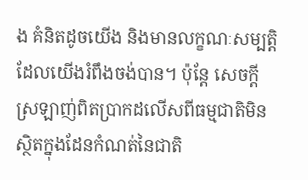ង គំនិតដូចយើង និងមានលក្ខណៈសម្បត្តិដែលយើងរំពឹងចង់បាន។ ប៉ុន្តែ សេចក្តីស្រឡាញ់ពិតប្រាកដលើសពីធម្មជាតិមិនស្ថិតក្នុងដែនកំណត់នៃជាតិ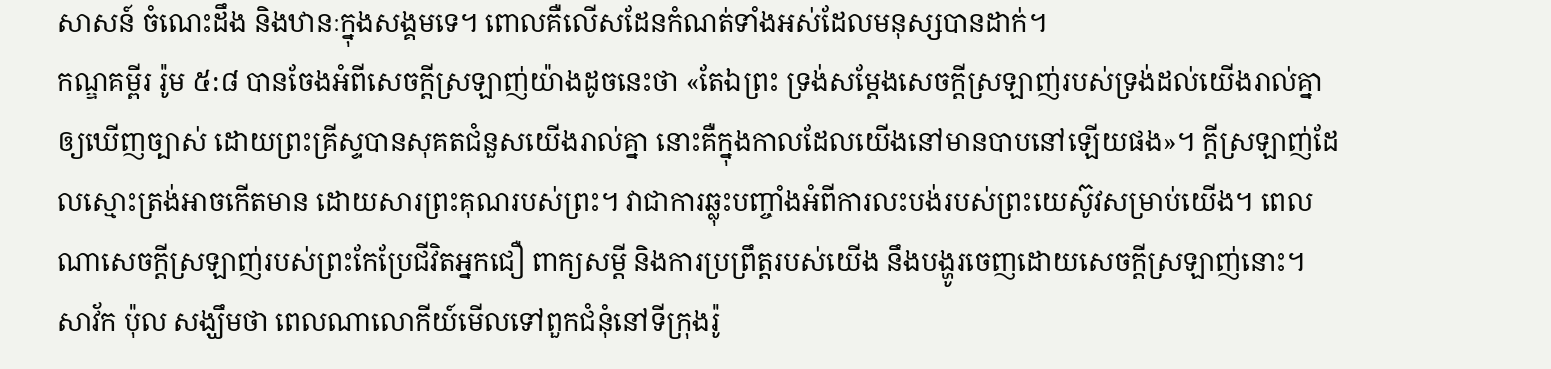សាសន៍ ចំណេះដឹង និងឋានៈក្នុងសង្គមទេ។ ពោលគឺលើសដែនកំណត់ទាំងអស់ដែលមនុស្សបានដាក់។
កណ្ឌគម្ពីរ រ៉ូម ៥:៨ បានចែងអំពីសេចក្តីស្រឡាញ់យ៉ាងដូចនេះថា «តែឯព្រះ ទ្រង់សម្ដែងសេចក្តីស្រឡាញ់របស់ទ្រង់ដល់យើងរាល់គ្នាឲ្យឃើញច្បាស់ ដោយព្រះគ្រីស្ទបានសុគតជំនួសយើងរាល់គ្នា នោះគឺក្នុងកាលដែលយើងនៅមានបាបនៅឡើយផង»។ ក្តីស្រឡាញ់ដែលស្មោះត្រង់អាចកើតមាន ដោយសារព្រះគុណរបស់ព្រះ។ វាជាការឆ្លុះបញ្ចាំងអំពីការលះបង់របស់ព្រះយេស៊ូវសម្រាប់យើង។ ពេលណាសេចក្តីស្រឡាញ់របស់ព្រះកែប្រែជីវិតអ្នកជឿ ពាក្យសម្ដី និងការប្រព្រឹត្តរបស់យើង នឹងបង្ហូរចេញដោយសេចក្តីស្រឡាញ់នោះ។
សាវ័ក ប៉ុល សង្ឃឹមថា ពេលណាលោកីយ៍មើលទៅពួកជំនុំនៅទីក្រុងរ៉ូ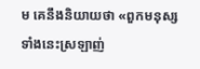ម គេនឹងនិយាយថា «ពួកមនុស្សទាំងនេះស្រឡាញ់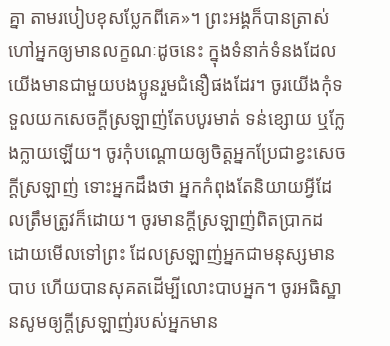គ្នា តាមរបៀបខុសប្លែកពីគេ»។ ព្រះអង្គក៏បានត្រាស់ហៅអ្នកឲ្យមានលក្ខណៈដូចនេះ ក្នុងទំនាក់ទំនងដែលយើងមានជាមួយបងប្អូនរួមជំនឿផងដែរ។ ចូរយើងកុំទទួលយកសេចក្តីស្រឡាញ់តែបបូរមាត់ ទន់ខ្សោយ ឬក្លែងក្លាយឡើយ។ ចូរកុំបណ្តោយឲ្យចិត្តអ្នកប្រែជាខ្វះសេចក្តីស្រឡាញ់ ទោះអ្នកដឹងថា អ្នកកំពុងតែនិយាយអ្វីដែលត្រឹមត្រូវក៏ដោយ។ ចូរមានក្តីស្រឡាញ់ពិតប្រាកដ ដោយមើលទៅព្រះ ដែលស្រឡាញ់អ្នកជាមនុស្សមានបាប ហើយបានសុគតដើម្បីលោះបាបអ្នក។ ចូរអធិស្ឋានសូមឲ្យក្តីស្រឡាញ់របស់អ្នកមាន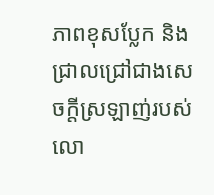ភាពខុសប្លែក និងជ្រាលជ្រៅជាងសេចក្តីស្រឡាញ់របស់លោ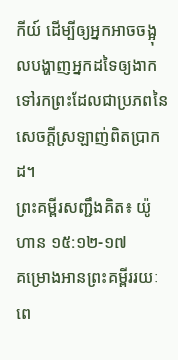កីយ៍ ដើម្បីឲ្យអ្នកអាចចង្អុលបង្ហាញអ្នកដទៃឲ្យងាកទៅរកព្រះដែលជាប្រភពនៃសេចក្តីស្រឡាញ់ពិតប្រាកដ។
ព្រះគម្ពីរសញ្ជឹងគិត៖ យ៉ូហាន ១៥:១២-១៧
គម្រោងអានព្រះគម្ពីររយៈពេ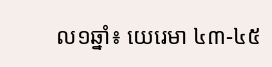ល១ឆ្នាំ៖ យេរេមា ៤៣-៤៥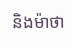និងម៉ាថា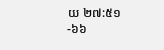យ ២៧:៥១-៦៦